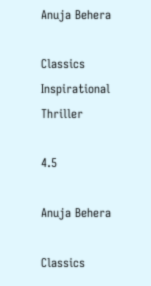Anuja Behera

Classics Inspirational Thriller

4.5

Anuja Behera

Classics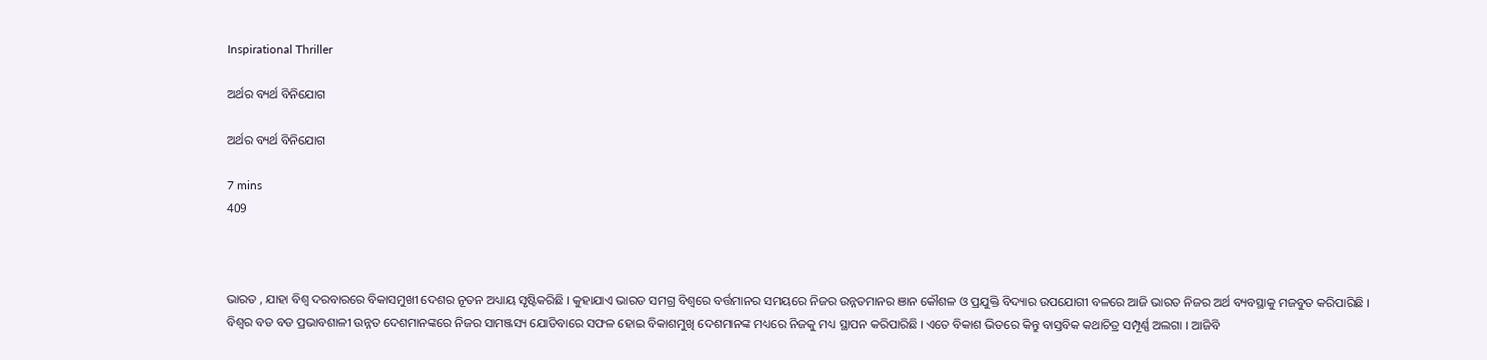Inspirational Thriller

ଅର୍ଥର ବ୍ୟର୍ଥ ବିନିଯୋଗ

ଅର୍ଥର ବ୍ୟର୍ଥ ବିନିଯୋଗ

7 mins
409



ଭାରତ , ଯାହା ବିଶ୍ୱ ଦରବାରରେ ବିକାସମୁଖୀ ଦେଶର ନୂତନ ଅଧ୍ୟାୟ ସୃଷ୍ଟିକରିଛି । କୁହାଯାଏ ଭାରତ ସମଗ୍ର ବିଶ୍ବରେ ବର୍ତ୍ତମାନର ସମୟରେ ନିଜର ଉନ୍ନତମାନର ଞାନ କୌଶଳ ଓ ପ୍ରଯୁକ୍ତି ବିଦ୍ୟାର ଉପଯୋଗୀ ବଳରେ ଆଜି ଭାରତ ନିଜର ଅର୍ଥ ବ୍ୟବସ୍ଥାକୁ ମଜବୁତ କରିପାରିଛି । ବିଶ୍ବର ବଡ ବଡ ପ୍ରଭାବଶାଳୀ ଉନ୍ନତ ଦେଶମାନଙ୍କରେ ନିଜର ସାମଞ୍ଜସ୍ୟ ଯୋଡିବାରେ ସଫଳ ହୋଇ ବିକାଶମୁଖି ଦେଶମାନଙ୍କ ମଧ୍ୟରେ ନିଜକୁ ମଧ୍ୟ ସ୍ଥାପନ କରିପାରିଛି । ଏତେ ବିକାଶ ଭିତରେ କିନ୍ତୁ ବାସ୍ତବିକ କଥାଚିତ୍ର ସମ୍ପୂର୍ଣ୍ଣ ଅଲଗା । ଆଜିବି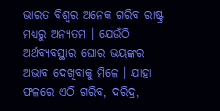ଭାରତ ବିଶ୍ବର ଅନେକ ଗରିବ ରାଷ୍ଟ୍ର ମଧ୍ୟରୁ ଅନ୍ୟତମ । ଯେଉଁଠି ଅର୍ଥବ୍ୟବସ୍ଥାର ଘୋର ଭୟଙ୍କର ଅଭାବ ଦେଖିବାକୁ ମିଳେ । ଯାହା ଫଳରେ ଏଠି ଗରିବ, ଦରିଦ୍ର,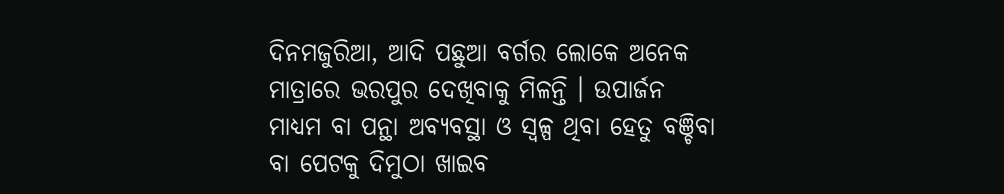ଦିନମଜୁରିଆ, ଆଦି ପଛୁଆ ବର୍ଗର ଲୋକେ ଅନେକ ମାତ୍ରାରେ ଭରପୁର ଦେଖିବାକୁ ମିଳନ୍ତି । ଉପାର୍ଜନ ମାଧ୍ୟମ ବା ପନ୍ଥା ଅବ୍ୟବସ୍ଥା ଓ ସ୍ବଳ୍ପ ଥିବା ହେତୁ ବଞ୍ଚିବା ବା ପେଟକୁ ଦିମୁଠା ଖାଇବ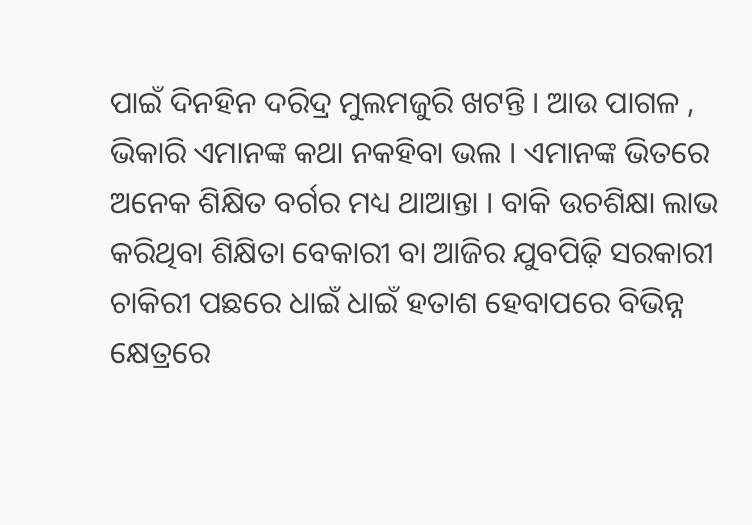ପାଇଁ ଦିନହିନ ଦରିଦ୍ର ମୁଲମଜୁରି ଖଟନ୍ତି । ଆଉ ପାଗଳ , ଭିକାରି ଏମାନଙ୍କ କଥା ନକହିବା ଭଲ । ଏମାନଙ୍କ ଭିତରେ ଅନେକ ଶିକ୍ଷିତ ବର୍ଗର ମଧ୍ୟ ଥାଆନ୍ତା । ବାକି ଉଚଶିକ୍ଷା ଲାଭ କରିଥିବା ଶିକ୍ଷିତା ବେକାରୀ ବା ଆଜିର ଯୁବପିଢ଼ି ସରକାରୀ ଚାକିରୀ ପଛରେ ଧାଇଁ ଧାଇଁ ହତାଶ ହେବାପରେ ବିଭିନ୍ନ କ୍ଷେତ୍ରରେ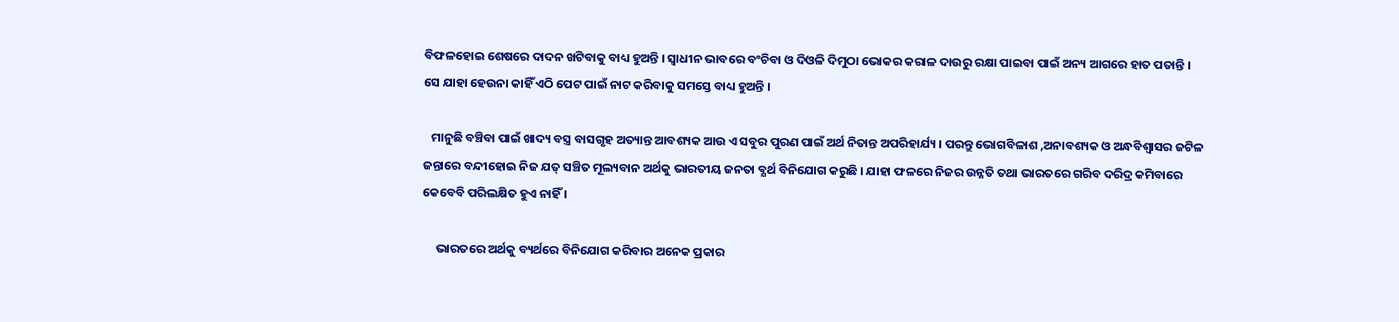ବିଫଳହୋଇ ଶେଷରେ ଦାଦନ ଖଟିବାକୁ ବାଧ୍ୟ ହୁଅନ୍ତି । ସ୍ୱାଧୀନ ଭାବରେ ବଂଚିବା ଓ ଦିଓଳି ଦିମୁଠା ଭୋକର କରାଳ ଦାଉରୁ ରକ୍ଷା ପାଇବା ପାଇଁ ଅନ୍ୟ ଆଗରେ ହାତ ପତାନ୍ତି । ସେ ଯାହା ହେଉନା କାହିଁ ଏଠି ପେଟ ପାଇଁ ନାଟ କରିବାକୁ ସମସ୍ତେ ବାଧ୍ୟ ହୁଅନ୍ତି ।

   ମାନୁଛି ବଞ୍ଚିବା ପାଇଁ ଖାଦ୍ୟ ବସ୍ତ୍ର ବାସଗୃହ ଅତ୍ୟାନ୍ତ ଆବଶ୍ୟକ ଆଉ ଏ ସବୁର ପୁରଣ ପାଇଁ ଅର୍ଥ ନିତାନ୍ତ ଅପରିହାର୍ଯ୍ୟ । ପରନ୍ତୁ ଭୋଗବିଳାଶ ,ଅନାବଶ୍ୟକ ଓ ଅନ୍ଧବିଶ୍ୱାସର ଜଟିଳ ଜନ୍ତାରେ ବନ୍ଦୀହୋଇ ନିଜ ଯତ୍ ସଞ୍ଚିତ ମୂଲ୍ୟବାନ ଅର୍ଥକୁ ଭାରତୀୟ ଜନତା ବ୍ଯର୍ଥ ବିନିଯୋଗ କରୁଛି । ଯାହା ଫଳରେ ନିଜର ଉନ୍ନତି ତଥା ଭାରତରେ ଗରିବ ଦରିଦ୍ର କମିବାରେ କେବେବି ପରିଲକ୍ଷିତ ହୁଏ ନାହିଁ ।

     ଭାରତରେ ଅର୍ଥକୁ ବ୍ୟର୍ଥରେ ବିନିଯୋଗ କରିବାର ଅନେକ ପ୍ରକାର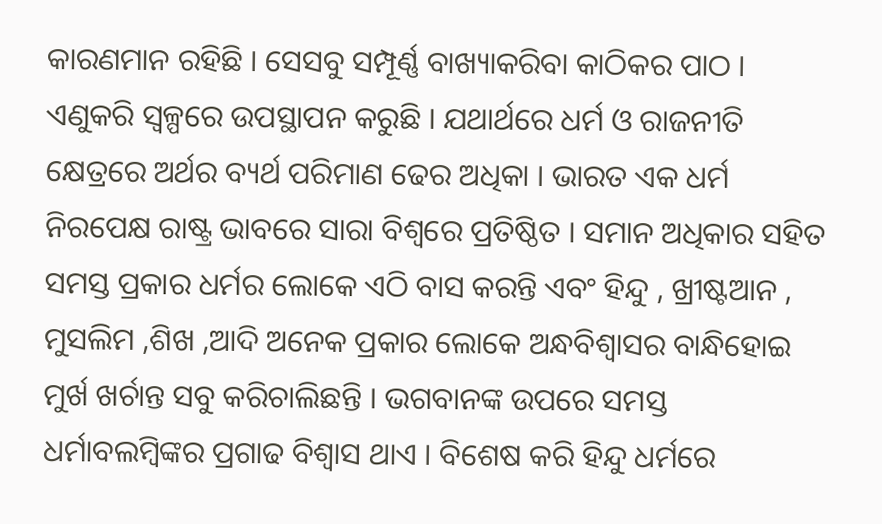କାରଣମାନ ରହିଛି । ସେସବୁ ସମ୍ପୂର୍ଣ୍ଣ ବାଖ୍ୟାକରିବା କାଠିକର ପାଠ । ଏଣୁକରି ସ୍ବଳ୍ପରେ ଉପସ୍ଥାପନ କରୁଛି । ଯଥାର୍ଥରେ ଧର୍ମ ଓ ରାଜନୀତି କ୍ଷେତ୍ରରେ ଅର୍ଥର ବ୍ୟର୍ଥ ପରିମାଣ ଢେର ଅଧିକା । ଭାରତ ଏକ ଧର୍ମ ନିରପେକ୍ଷ ରାଷ୍ଟ୍ର ଭାବରେ ସାରା ବିଶ୍ୱରେ ପ୍ରତିଷ୍ଠିତ । ସମାନ ଅଧିକାର ସହିତ ସମସ୍ତ ପ୍ରକାର ଧର୍ମର ଲୋକେ ଏଠି ବାସ କରନ୍ତି ଏବଂ ହିନ୍ଦୁ , ଖ୍ରୀଷ୍ଟଆନ , ମୁସଲିମ ,ଶିଖ ,ଆଦି ଅନେକ ପ୍ରକାର ଲୋକେ ଅନ୍ଧବିଶ୍ୱାସର ବାନ୍ଧିହୋଇ ମୁର୍ଖ ଖର୍ଚାନ୍ତ ସବୁ କରିଚାଲିଛନ୍ତି । ଭଗବାନଙ୍କ ଉପରେ ସମସ୍ତ ଧର୍ମାବଲମ୍ବିଙ୍କର ପ୍ରଗାଢ ବିଶ୍ୱାସ ଥାଏ । ବିଶେଷ କରି ହିନ୍ଦୁ ଧର୍ମରେ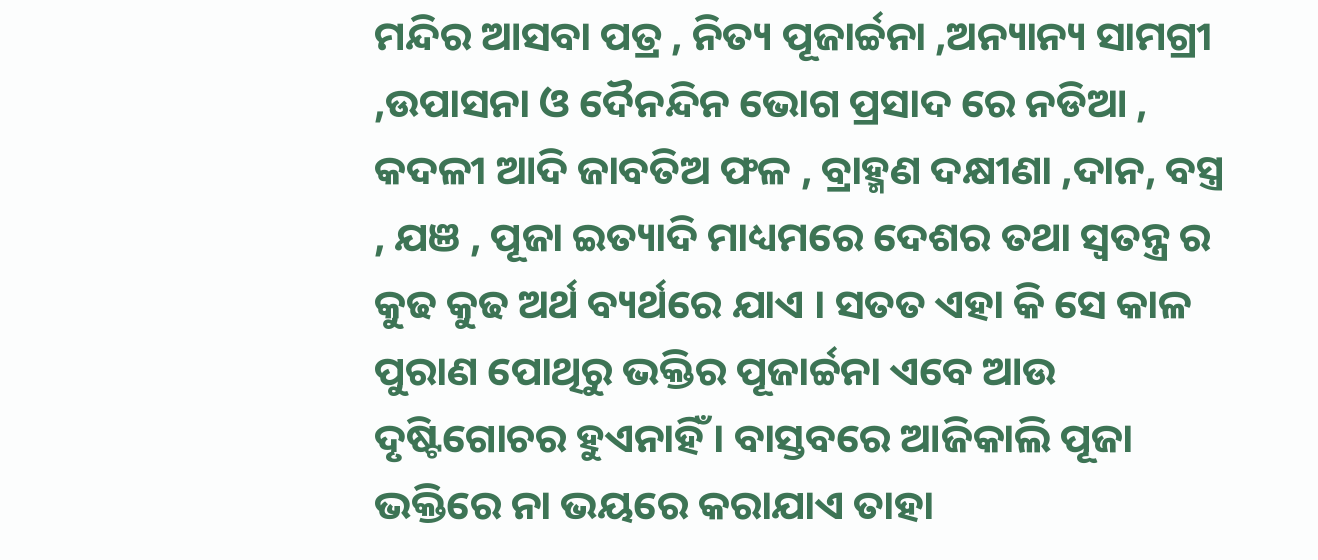ମନ୍ଦିର ଆସବା ପତ୍ର , ନିତ୍ୟ ପୂଜାର୍ଚ୍ଚନା ,ଅନ୍ୟାନ୍ୟ ସାମଗ୍ରୀ ,ଉପାସନା ଓ ଦୈନନ୍ଦିନ ଭୋଗ ପ୍ରସାଦ ରେ ନଡିଆ , କଦଳୀ ଆଦି ଜାବତିଅ ଫଳ , ବ୍ରାହ୍ମଣ ଦକ୍ଷୀଣା ,ଦାନ, ବସ୍ତ୍ର , ଯଞ , ପୂଜା ଇତ୍ୟାଦି ମାଧ୍ୟମରେ ଦେଶର ତଥା ସ୍ବତନ୍ତ୍ର ର କୁଢ କୁଢ ଅର୍ଥ ବ୍ୟର୍ଥରେ ଯାଏ । ସତତ ଏହା କି ସେ କାଳ ପୁରାଣ ପୋଥିରୁ ଭକ୍ତିର ପୂଜାର୍ଚ୍ଚନା ଏବେ ଆଉ ଦୃଷ୍ଟିଗୋଚର ହୁଏନାହିଁ । ବାସ୍ତବରେ ଆଜିକାଲି ପୂଜା ଭକ୍ତିରେ ନା ଭୟରେ କରାଯାଏ ତାହା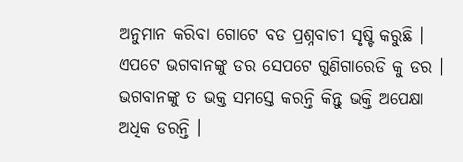ଅନୁମାନ କରିବା ଗୋଟେ ବଡ ପ୍ରଶ୍ନବାଚୀ ସୃଷ୍ଟି କରୁଛି । ଏପଟେ ଭଗବାନଙ୍କୁ ଡର ସେପଟେ ଗୁଣିଗାରେଡି କୁ ଡର । ଭଗବାନଙ୍କୁ ତ ଭକ୍ତ ସମସ୍ତେ କରନ୍ତି କିନ୍ତୁ ଭକ୍ତି ଅପେକ୍ଷା ଅଧିକ ଡରନ୍ତି ।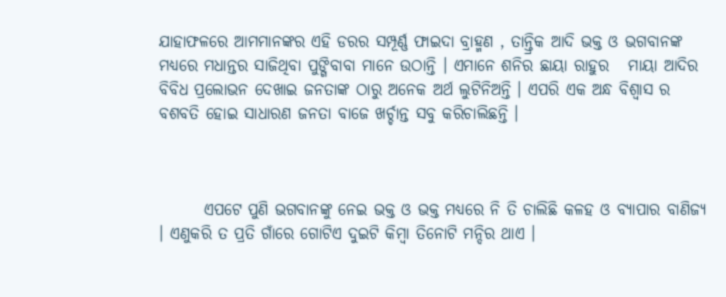ଯାହାଫଳରେ ଆମମାନଙ୍କର ଏହି ଡରର ସମ୍ପୂର୍ଣ୍ଣ ଫାଇଦା ବ୍ରାହ୍ମଣ , ତାନ୍ତ୍ରିକ ଆଦି ଭକ୍ତ ଓ ଭଗବାନଙ୍କ ମଧ୍ୟରେ ମଧାନ୍ତର ସାଜିଥିବା ପୁଙ୍ଗିବାବା ମାନେ ଉଠାନ୍ତି । ଏମାନେ ଶନିର ଛାୟା ରାହୁର   ମାୟା ଆଦିର ବିବିଧ ପ୍ରଲୋଭନ ଦେଖାଇ ଜନତାଙ୍କ ଠାରୁ ଅନେକ ଅର୍ଥ ଲୁଟିନିଅନ୍ତି । ଏପରି ଏକ ଅନ୍ଧ ବିଶ୍ୱାସ ର ବଶବତି ହୋଇ ସାଧାରଣ ଜନତା ବାଜେ ଖର୍ଚ୍ଚାନ୍ତ ସବୁ କରିଚାଲିଛନ୍ତି ।



       ଏପଟେ ପୁଣି ଭଗବାନଙ୍କୁ ନେଇ ଭକ୍ତ ଓ ଭକ୍ତ ମଧ୍ୟରେ ନି ତି ଚାଲିଛି କଳହ ଓ ବ୍ୟାପାର ବାଣିଜ୍ୟ । ଏଣୁକରି ତ ପ୍ରତି ଗାଁରେ ଗୋଟିଏ ଦୁଇଟି କିମ୍ବା ତିନୋଟି ମନ୍ଦିର ଥାଏ ।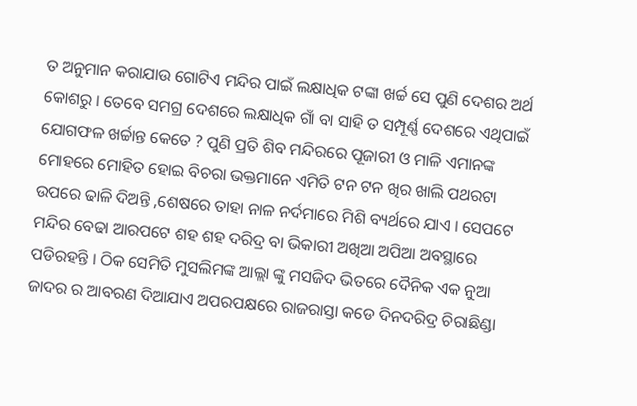ତ ଅନୁମାନ କରାଯାଉ ଗୋଟିଏ ମନ୍ଦିର ପାଇଁ ଲକ୍ଷାଧିକ ଟଙ୍କା ଖର୍ଚ୍ଚ ସେ ପୁଣି ଦେଶର ଅର୍ଥ କୋଶରୁ । ତେବେ ସମଗ୍ର ଦେଶରେ ଲକ୍ଷାଧିକ ଗାଁ ବା ସାହି ତ ସମ୍ପୂର୍ଣ୍ଣ ଦେଶରେ ଏଥିପାଇଁ ଯୋଗଫଳ ଖର୍ଚ୍ଚାନ୍ତ କେତେ ? ପୁଣି ପ୍ରତି ଶିବ ମନ୍ଦିରରେ ପୂଜାରୀ ଓ ମାଳି ଏମାନଙ୍କ ମୋହରେ ମୋହିତ ହୋଇ ବିଚରା ଭକ୍ତମାନେ ଏମିତି ଟନ ଟନ ଖିର ଖାଲି ପଥରଟା ଉପରେ ଢାଳି ଦିଅନ୍ତି ,ଶେଷରେ ତାହା ନାଳ ନର୍ଦମାରେ ମିଶି ବ୍ୟର୍ଥରେ ଯାଏ । ସେପଟେ ମନ୍ଦିର ବେଢା ଆରପଟେ ଶହ ଶହ ଦରିଦ୍ର ବା ଭିକାରୀ ଅଖିଆ ଅପିଆ ଅବସ୍ଥାରେ ପଡିରହନ୍ତି । ଠିକ ସେମିତି ମୁସଲିମଙ୍କ ଆଲ୍ଲା ଙ୍କୁ ମସଜିଦ ଭିତରେ ଦୈନିକ ଏକ ନୁଆ ଜାଦର ର ଆବରଣ ଦିଆଯାଏ ଅପରପକ୍ଷରେ ରାଜରାସ୍ତା କଡେ ଦିନଦରିଦ୍ର ଚିରାଛିଣ୍ଡା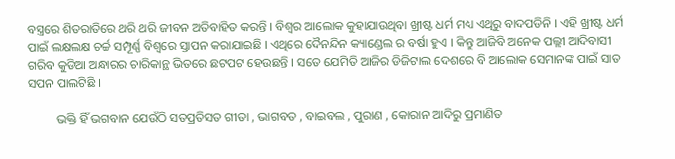ବସ୍ତ୍ରରେ ଶିତରାତିରେ ଥରି ଥରି ଜୀବନ ଅତିବାହିତ କରନ୍ତି । ବିଶ୍ବର ଆଲୋକ କୁହାଯାଉଥିବା ଖ୍ରୀଷ୍ଟ ଧର୍ମ ମଧ୍ୟ ଏଥିରୁ ବାଦପଡିନି । ଏହି ଖ୍ରୀଷ୍ଟ ଧର୍ମ ପାଇଁ ଲକ୍ଷଲକ୍ଷ ଚର୍ଚ୍ଚ ସମ୍ପୂର୍ଣ୍ଣ ବିଶ୍ବରେ ସ୍ତାପନ କରାଯାଇଛି । ଏଥିରେ ଦୈନନ୍ଦିନ କ୍ୟାଣ୍ଡେଲ ର ବର୍ଷା ହୁଏ । କିନ୍ତୁ ଆଜିବି ଅନେକ ପଲ୍ଲୀ ଆଦିବାସୀ ଗରିବ କୁଡିଆ ଅନ୍ଧାରର ଚାରିକାନ୍ଥ ଭିତରେ ଛଟପଟ ହେଉଛନ୍ତି । ସତେ ଯେମିତି ଆଜିର ଡିଜିଟାଲ ଦେଶରେ ବି ଆଲୋକ ସେମାନଙ୍କ ପାଇଁ ସାତ ସପନ ପାଲଟିଛି ।

         ଭକ୍ତି ହିଁ ଭଗବାନ ଯେଉଁଠି ସତପ୍ରତିସତ ଗୀତା , ଭାଗବତ , ବାଇବଲ , ପୁରାଣ , କୋରାନ ଆଦିରୁ ପ୍ରମାଣିତ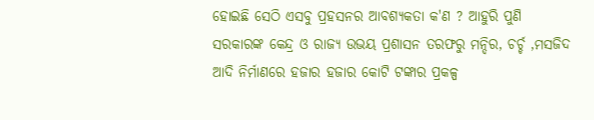ହୋଇଛି ସେଠି ଏସବୁ ପ୍ରହସନର ଆବଶ୍ୟକତା କ'ଣ ? ଆହୁରି ପୁଣି ସରକାରଙ୍କ କେନ୍ଦ୍ର ଓ ରାଜ୍ୟ ଉଭୟ ପ୍ରଶାସନ ତରଫରୁ ମନ୍ଦିର, ଚର୍ଚ୍ଚ ,ମସଜିଦ ଆଦି ନିର୍ମାଣରେ ହଜାର ହଜାର କୋଟି ଟଙ୍କାର ପ୍ରକଳ୍ପ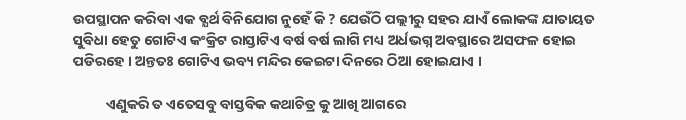ଉପସ୍ଥାପନ କରିବା ଏକ ବ୍ଯର୍ଥ ବିନିଯୋଗ ନୁହେଁ କି ? ଯେଉଁଠି ପଲ୍ଲୀରୁ ସହର ଯାଏଁ ଲୋକଙ୍କ ଯାତାୟତ ସୁବିଧା ହେତୁ ଗୋଟିଏ କଂକ୍ରିଟ ରାସ୍ତାଟିଏ ବର୍ଷ ବର୍ଷ ଲାଗି ମଧ୍ୟ ଅର୍ଧଭଗ୍ନ ଅବସ୍ଥାରେ ଅସଫଳ ହୋଇ ପଡିରହେ । ଅନ୍ତତଃ ଗୋଟିଏ ଭବ୍ୟ ମନ୍ଦିର କେଇଟା ଦିନରେ ଠିଆ ହୋଇଯାଏ ।

          ଏଣୁକରି ତ ଏତେସବୁ ବାସ୍ତବିକ କଥାଚିତ୍ର କୁ ଆଖି ଆଗରେ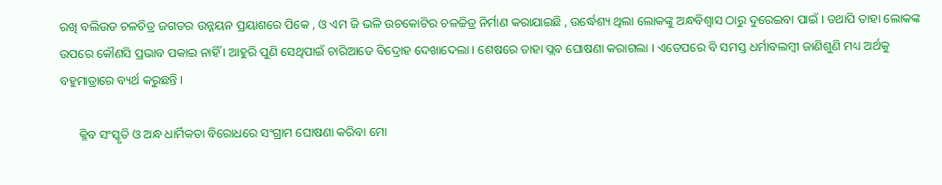ରଖି ବଲିଉଡ ଚଳଚିତ୍ର ଜଗତର ଉନ୍ନୟନ ପ୍ରୟାଶରେ ପିକେ , ଓ ଏମ ଜି ଭଳି ଉଚକୋଟିର ଚଳଚ୍ଚିତ୍ର ନିର୍ମାଣ କରାଯାଇଛି , ଉର୍ଦ୍ଧେଶ୍ୟ ଥିଲା ଲୋକଙ୍କୁ ଅନ୍ଧବିଶ୍ୱାସ ଠାରୁ ଦୁରେଇବା ପାଇଁ । ତଥାପି ତାହା ଲୋକଙ୍କ ଉପରେ କୌଣସି ପ୍ରଭାବ ପକାଇ ନାହିଁ । ଆହୁରି ପୁଣି ସେଥିପାଇଁ ଚାରିଆଡେ ବିଦ୍ରୋହ ଦେଖାଦେଲା । ଶେଷରେ ତାହା ପ୍ଲବ ଘୋଷଣା କରାଗଲା । ଏତେପରେ ବି ସମସ୍ତ ଧର୍ମାବଲମ୍ବୀ ଜାଣିଶୁଣି ମଧ୍ୟ ଅର୍ଥକୁ ବହୁମାତ୍ରାରେ ବ୍ୟର୍ଥ କରୁଛନ୍ତି ।

      କ୍ଳିବ ସଂସ୍କୃତି ଓ ଅନ୍ଧ ଧାର୍ମିକତା ବିରୋଧରେ ସଂଗ୍ରାମ ଘୋଷଣା କରିବା ମୋ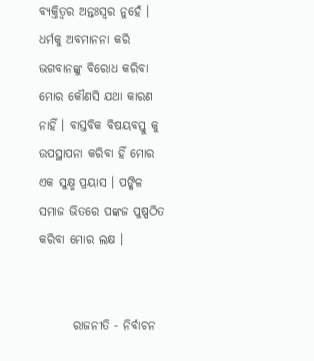ବ୍ୟକ୍ତିତ୍ବର ଅନ୍ତଃସ୍ବର ନୁହେଁ । ଧର୍ମକୁ ଅବମାନନା କରି ଭଗବାନଙ୍କୁ ବିରୋଧ କରିବା ମୋର କୌଣସି ଯଥା କାରଣ ନାହିଁ । ବାସ୍ତବିକ ବିଷୟବସ୍ତୁ କୁ ଉପସ୍ଥାପନା କରିବା ହିଁ ମୋର ଏକ ସୁକ୍ଷ୍ମ ପ୍ରୟାସ । ପଙ୍କିଳ ସମାଜ ଭିତରେ ପଙ୍କଜ ପୁଷ୍ପଠିତ କରିବା ମୋର ଲକ୍ଷ ।


       ରାଜନୀତି - ନିର୍ବାଚନ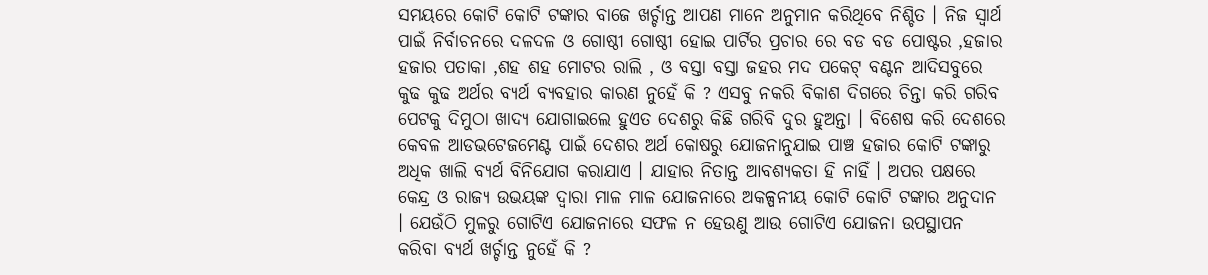ସମୟରେ କୋଟି କୋଟି ଟଙ୍କାର ବାଜେ ଖର୍ଚ୍ଚାନ୍ତ ଆପଣ ମାନେ ଅନୁମାନ କରିଥିବେ ନିଶ୍ଚିତ । ନିଜ ସ୍ବାର୍ଥ ପାଇଁ ନିର୍ବାଚନରେ ଦଳଦଳ ଓ ଗୋଷ୍ଠୀ ଗୋଷ୍ଠୀ ହୋଇ ପାର୍ଟିର ପ୍ରଚାର ରେ ବଡ ବଡ ପୋଷ୍ଟର ,ହଜାର ହଜାର ପତାକା ,ଶହ ଶହ ମୋଟର ରାଲି , ଓ ବସ୍ତା ବସ୍ତା ଜହର ମଦ ପକେଟ୍ ବଣ୍ଟନ ଆଦିସବୁରେ କୁଢ କୁଢ ଅର୍ଥର ବ୍ୟର୍ଥ ବ୍ୟବହାର କାରଣ ନୁହେଁ କି ? ଏସବୁ ନକରି ବିକାଶ ଦିଗରେ ଚିନ୍ତା କରି ଗରିବ ପେଟକୁ ଦିମୁଠା ଖାଦ୍ୟ ଯୋଗାଇଲେ ହୁଏତ ଦେଶରୁ କିଛି ଗରିବି ଦୁର ହୁଅନ୍ତା । ବିଶେଷ କରି ଦେଶରେ କେବଳ ଆଡଭଟେଜମେଣ୍ଟ ପାଇଁ ଦେଶର ଅର୍ଥ କୋଷରୁ ଯୋଜନାନୁଯାଇ ପାଞ୍ଚ ହଜାର କୋଟି ଟଙ୍କାରୁ ଅଧିକ ଖାଲି ବ୍ୟର୍ଥ ବିନିଯୋଗ କରାଯାଏ । ଯାହାର ନିତାନ୍ତ ଆବଶ୍ୟକତା ହି ନାହିଁ । ଅପର ପକ୍ଷରେ କେନ୍ଦ୍ର ଓ ରାଜ୍ୟ ଉଭୟଙ୍କ ଦ୍ବାରା ମାଳ ମାଳ ଯୋଜନାରେ ଅକଳ୍ପନୀୟ କୋଟି କୋଟି ଟଙ୍କାର ଅନୁଦାନ । ଯେଉଁଠି ମୁଳରୁ ଗୋଟିଏ ଯୋଜନାରେ ସଫଳ ନ ହେଉଣୁ ଆଉ ଗୋଟିଏ ଯୋଜନା ଉପସ୍ଥାପନ କରିବା ବ୍ୟର୍ଥ ଖର୍ଚ୍ଚାନ୍ତ ନୁହେଁ କି ?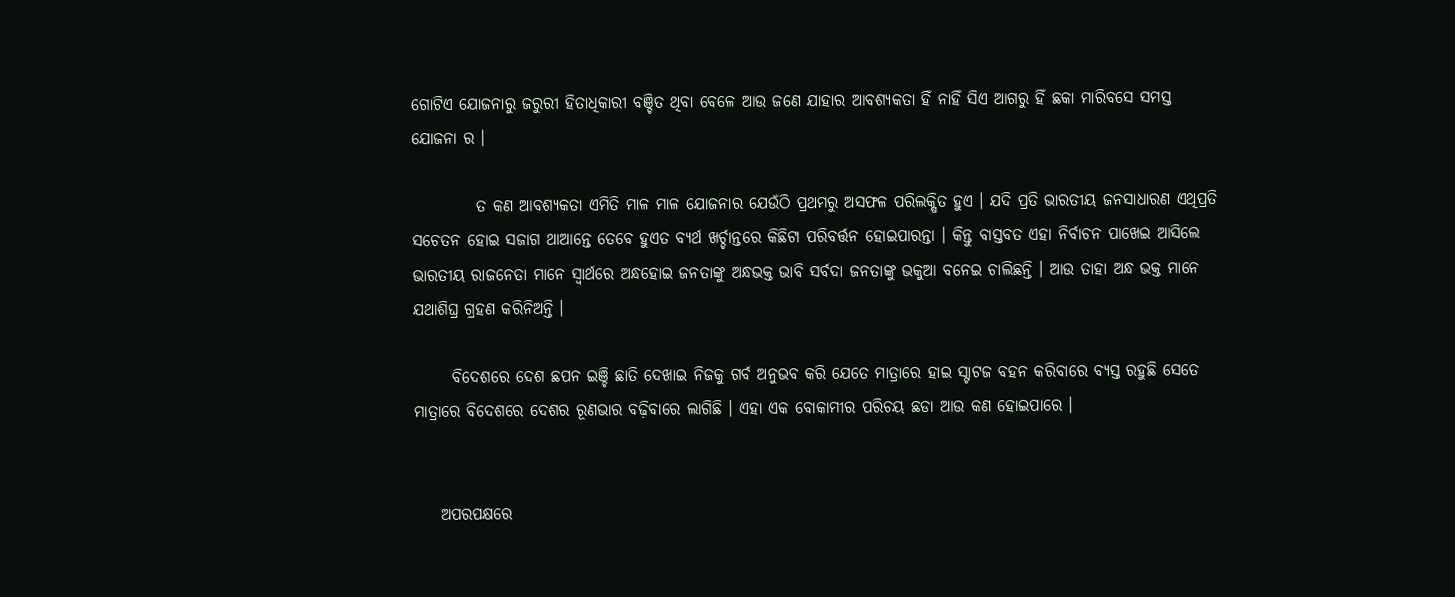ଗୋଟିଏ ଯୋଜନାରୁ ଜରୁରୀ ହିତାଧିକାରୀ ବଞ୍ଚିତ ଥିବା ବେଳେ ଆଉ ଜଣେ ଯାହାର ଆବଶ୍ୟକତା ହିଁ ନାହିଁ ସିଏ ଆଗରୁ ହିଁ ଛକା ମାରିବସେ ସମସ୍ତ ଯୋଜନା ର ।

          ତ କଣ ଆବଶ୍ୟକତା ଏମିତି ମାଳ ମାଳ ଯୋଜନାର ଯେଉଁଠି ପ୍ରଥମରୁ ଅସଫଳ ପରିଲକ୍ଷିତ ହୁଏ । ଯଦି ପ୍ରତି ଭାରତୀୟ ଜନସାଧାରଣ ଏଥିପ୍ରତି ସଚେତନ ହୋଇ ସଜାଗ ଥାଆନ୍ତେ ତେବେ ହୁଏତ ବ୍ୟର୍ଥ ଖର୍ଚ୍ଚାନ୍ତରେ କିଛିଟା ପରିବର୍ତ୍ତନ ହୋଇପାରନ୍ତା । କିନ୍ତୁ ବାସ୍ତବତ ଏହା ନିର୍ବାଚନ ପାଖେଇ ଆସିଲେ ଭାରତୀୟ ରାଜନେତା ମାନେ ସ୍ବାର୍ଥରେ ଅନ୍ଧହୋଇ ଜନତାଙ୍କୁ ଅନ୍ଧଭକ୍ତ ଭାବି ସର୍ବଦା ଜନତାଙ୍କୁ ଭକୁଆ ବନେଇ ଚାଲିଛନ୍ତି । ଆଉ ତାହା ଅନ୍ଧ ଭକ୍ତ ମାନେ ଯଥାଶିଘ୍ର ଗ୍ରହଣ କରିନିଅନ୍ତି ।

      ବିଦେଶରେ ଦେଶ ଛପନ ଇଞ୍ଚି ଛାତି ଦେଖାଇ ନିଜକୁ ଗର୍ବ ଅନୁଭବ କରି ଯେତେ ମାତ୍ରାରେ ହାଇ ସ୍ଟାଟଜ ବହନ କରିବାରେ ବ୍ୟସ୍ତ ରହୁଛି ସେତେ ମାତ୍ରାରେ ବିଦେଶରେ ଦେଶର ରୂଣଭାର ବଢ଼ିବାରେ ଲାଗିଛି । ଏହା ଏକ ବୋକାମୀର ପରିଚୟ ଛଡା ଆଉ କଣ ହୋଇପାରେ ।


    ଅପରପକ୍ଷରେ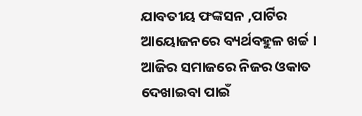ଯାବତୀୟ ଫଙ୍କସନ ,ପାର୍ଟିର ଆୟୋଜନରେ ବ୍ୟର୍ଥବହୁଳ ଖର୍ଚ୍ଚ । ଆଜିର ସମାଜରେ ନିଜର ଓକାତ ଦେଖାଇବା ପାଇଁ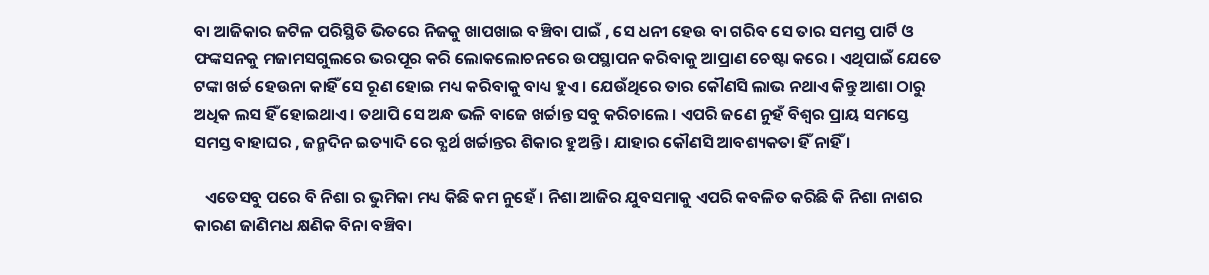ବା ଆଜିକାର ଜଟିଳ ପରିସ୍ଥିତି ଭିତରେ ନିଜକୁ ଖାପଖାଇ ବଞ୍ଚିବା ପାଇଁ , ସେ ଧନୀ ହେଉ ବା ଗରିବ ସେ ତାର ସମସ୍ତ ପାର୍ଟି ଓ ଫଙ୍କସନକୁ ମଜାମସଗୁଲରେ ଭରପୂର କରି ଲୋକଲୋଚନରେ ଉପସ୍ଥାପନ କରିବାକୁ ଆପ୍ରାଣ ଚେଷ୍ଟା କରେ । ଏଥିପାଇଁ ଯେତେ ଟଙ୍କା ଖର୍ଚ୍ଚ ହେଉନା କାହିଁ ସେ ରୂଣ ହୋଇ ମଧ୍ୟ କରିବାକୁ ବାଧ୍ୟ ହୁଏ । ଯେଉଁଥିରେ ତାର କୌଣସି ଲାଭ ନଥାଏ କିନ୍ତୁ ଆଶା ଠାରୁ ଅଧିକ ଲସ ହିଁ ହୋଇଥାଏ । ତଥାପି ସେ ଅନ୍ଧ ଭଳି ବାଜେ ଖର୍ଚ୍ଚାନ୍ତ ସବୁ କରିଚାଲେ । ଏପରି ଜଣେ ନୁହଁ ବିଶ୍ବର ପ୍ରାୟ ସମସ୍ତେ ସମସ୍ତ ବାହାଘର , ଜନ୍ମଦିନ ଇତ୍ୟାଦି ରେ ବ୍ଯର୍ଥ ଖର୍ଚ୍ଚାନ୍ତର ଶିକାର ହୁଅନ୍ତି । ଯାହାର କୌଣସି ଆବଶ୍ୟକତା ହିଁ ନାହିଁ ।

   ଏତେସବୁ ପରେ ବି ନିଶା ର ଭୁମିକା ମଧ୍ୟ କିଛି କମ ନୁହେଁ । ନିଶା ଆଜିର ଯୁବସମାକୁ ଏପରି କବଳିତ କରିଛି କି ନିଶା ନାଶର କାରଣ ଜାଣିମଧ କ୍ଷଣିକ ବିନା ବଞ୍ଚିବା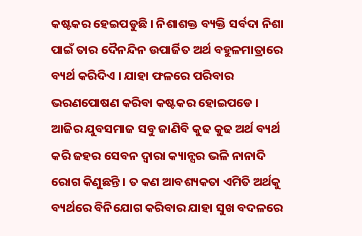କଷ୍ଟକର ହେଇପଡୁଛି । ନିଶାଶକ୍ତ ବ୍ୟକ୍ତି ସର୍ବଦା ନିଶା ପାଇଁ ତାର ଦୈନନ୍ଦିନ ଉପାର୍ଜିତ ଅର୍ଥ ବହୁଳମାତ୍ରାରେ ବ୍ୟର୍ଥ କରିଦିଏ । ଯାହା ଫଳରେ ପରିବାର ଭରଣପୋଷଣ କରିବା କଷ୍ଟକର ହୋଇପଡେ । ଆଜିର ଯୁବସମାଜ ସବୁ ଜାଣିବି କୁଢ କୁଢ ଅର୍ଥ ବ୍ୟର୍ଥ କରି ଜହର ସେବନ ଦ୍ୱାରା କ୍ୟାନ୍ସର ଭଳି ନାନାଦି ରୋଗ କିଣୁଛନ୍ତି । ତ କଣ ଆବଶ୍ୟକତା ଏମିତି ଅର୍ଥକୁ ବ୍ୟର୍ଥରେ ବିନିଯୋଗ କରିବାର ଯାହା ସୁଖ ବଦଳରେ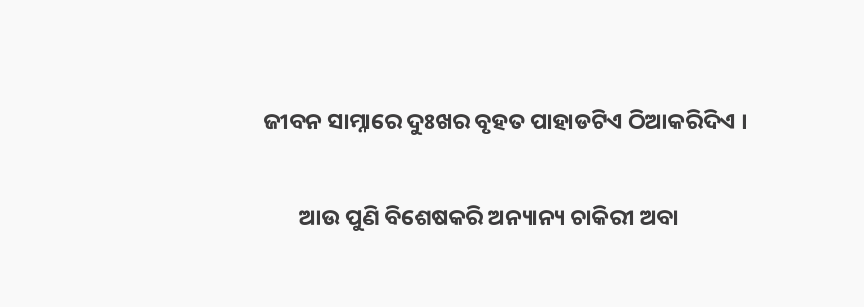ଜୀବନ ସାମ୍ନାରେ ଦୁଃଖର ବୃହତ ପାହାଡଟିଏ ଠିଆକରିଦିଏ ।

       ଆଉ ପୁଣି ବିଶେଷକରି ଅନ୍ୟାନ୍ୟ ଚାକିରୀ ଅବା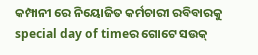କମ୍ପାନୀ ରେ ନିୟୋଜିତ କର୍ମଚାରୀ ରବିବାରକୁ special day of timeର ଗୋଟେ ସଉକ୍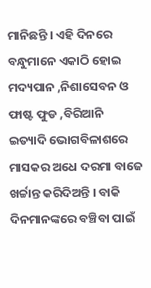ମାନିଛନ୍ତି । ଏହି ଦିନରେ ବନ୍ଧୁମାନେ ଏକାଠି ହୋଇ ମଦ୍ୟପାନ ,ନିଶାସେବନ ଓ ଫାଷ୍ଟ ଫୁଡ ,ବିରିଆନି ଇତ୍ୟାଦି ଭୋଗବିଳାଶରେ ମାସକର ଅଧେ ଦରମା ବାଜେ ଖର୍ଚ୍ଚାନ୍ତ କରିଦିଅନ୍ତି । ବାକି ଦିନମାନଙ୍କରେ ବଞ୍ଚିବା ପାଇଁ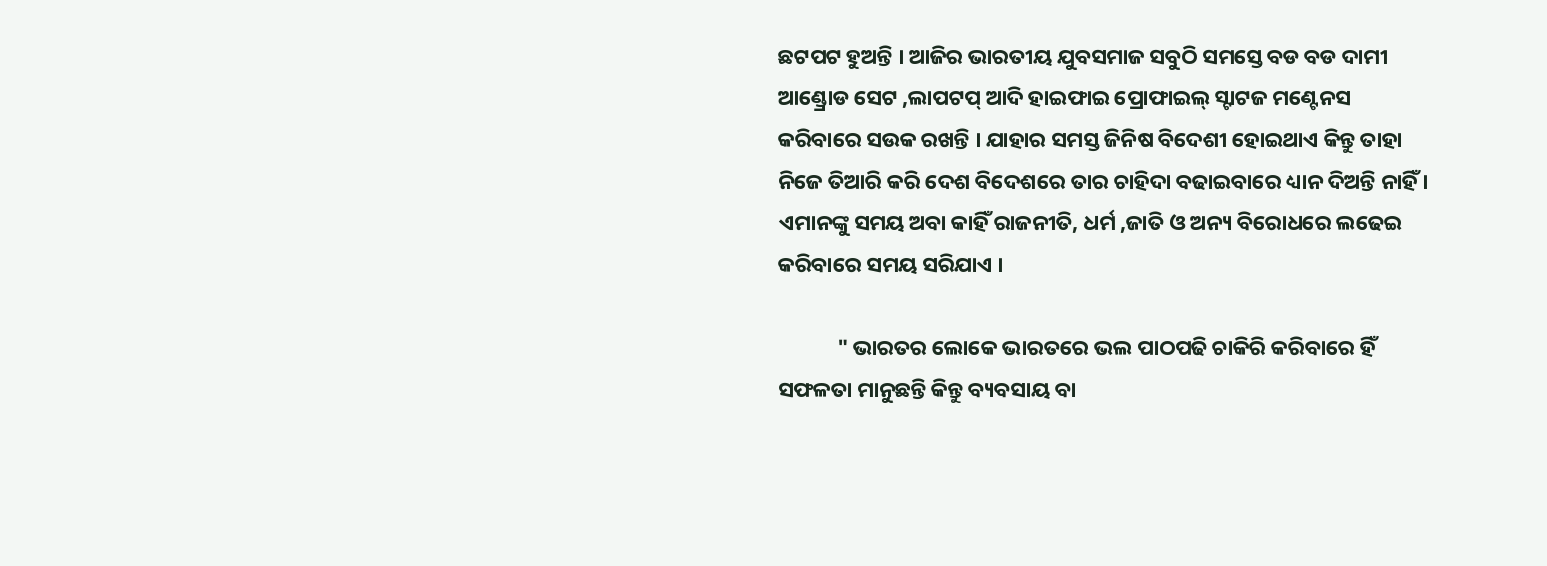ଛଟପଟ ହୁଅନ୍ତି । ଆଜିର ଭାରତୀୟ ଯୁବସମାଜ ସବୁଠି ସମସ୍ତେ ବଡ ବଡ ଦାମୀ ଆଣ୍ଡ୍ରୋଡ ସେଟ ,ଲାପଟପ୍ ଆଦି ହାଇଫାଇ ପ୍ରୋଫାଇଲ୍ ସ୍ଟାଟଜ ମଣ୍ଟେନସ କରିବାରେ ସଉକ ରଖନ୍ତି । ଯାହାର ସମସ୍ତ ଜିନିଷ ବିଦେଶୀ ହୋଇଥାଏ କିନ୍ତୁ ତାହା ନିଜେ ତିଆରି କରି ଦେଶ ବିଦେଶରେ ତାର ଚାହିଦା ବଢାଇବାରେ ଧ୍ୟାନ ଦିଅନ୍ତି ନାହିଁ । ଏମାନଙ୍କୁ ସମୟ ଅବା କାହିଁ ରାଜନୀତି, ଧର୍ମ ,ଜାତି ଓ ଅନ୍ୟ ବିରୋଧରେ ଲଢେଇ କରିବାରେ ସମୟ ସରିଯାଏ ।

            " ଭାରତର ଲୋକେ ଭାରତରେ ଭଲ ପାଠପଢି ଚାକିରି କରିବାରେ ହିଁ ସଫଳତା ମାନୁଛନ୍ତି କିନ୍ତୁ ବ୍ୟବସାୟ ବା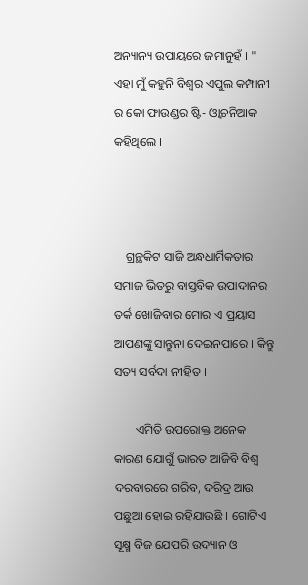ଅନ୍ୟାନ୍ୟ ଉପାୟରେ ଜମାନୁହଁ । " ଏହା ମୁଁ କହୁନି ବିଶ୍ବର ଏପୁଲ କମ୍ପାନୀ ର କୋ ଫାଉଣ୍ଡର ଷ୍ଟି- ଓ୍ବାଚନିଆକ କହିଥିଲେ ।



    ଗ୍ରନ୍ଥକିଟ ସାଜି ଅନ୍ଧଧାର୍ମିକତାର ସମାଜ ଭିତରୁ ବାସ୍ତବିକ ଉପାଦାନର ତର୍କ ଖୋଜିବାର ମୋର ଏ ପ୍ରୟାସ ଆପଣଙ୍କୁ ସାନ୍ତୁନା ଦେଇନପାରେ । କିନ୍ତୁ ସତ୍ୟ ସର୍ବଦା ନୀହିତ ।

       ଏମିତି ଉପରୋକ୍ତ ଅନେକ କାରଣ ଯୋଗୁଁ ଭାରତ ଆଜିବି ବିଶ୍ବ ଦରବାରରେ ଗରିବ, ଦରିଦ୍ର ଆଉ ପଛୁଆ ହୋଇ ରହିଯାଉଛି । ଗୋଟିଏ ସୂକ୍ଷ୍ମ ବିଜ ଯେପରି ଉଦ୍ୟାନ ଓ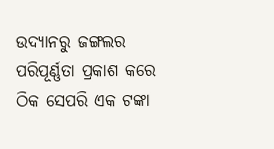ଉଦ୍ୟାନରୁ ଜଙ୍ଗଲର ପରିପୂର୍ଣ୍ଣତା ପ୍ରକାଶ କରେ ଠିକ ସେପରି ଏକ ଟଙ୍କା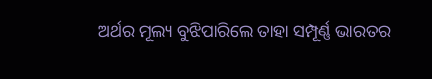ଅର୍ଥର ମୂଲ୍ୟ ବୁଝିପାରିଲେ ତାହା ସମ୍ପୂର୍ଣ୍ଣ ଭାରତର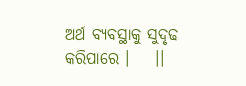ଅର୍ଥ ବ୍ୟବସ୍ଥାକୁ ସୁଦୃଢ କରିପାରେ ।    ।।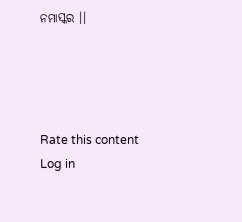ନମାସ୍କର ।।




Rate this content
Log in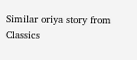Similar oriya story from Classics